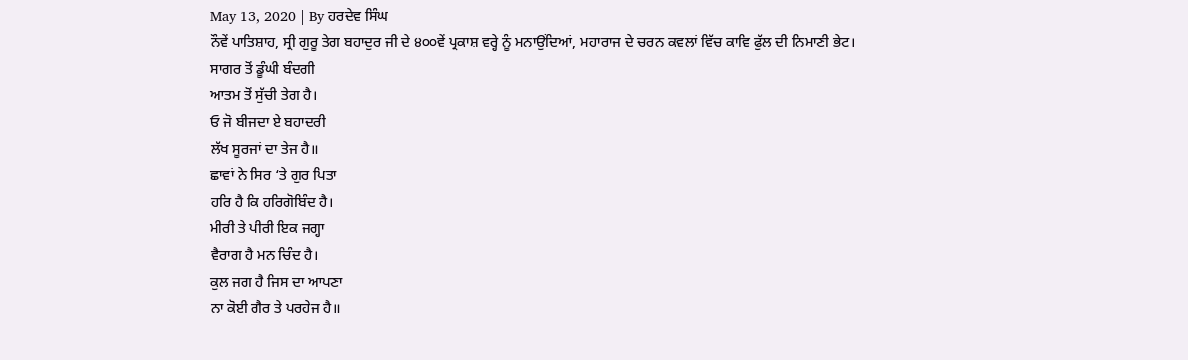May 13, 2020 | By ਹਰਦੇਵ ਸਿੰਘ
ਨੌਵੇਂ ਪਾਤਿਸ਼ਾਹ, ਸ੍ਰੀ ਗੁਰੂ ਤੇਗ ਬਹਾਦੁਰ ਜੀ ਦੇ ੪੦੦ਵੇਂ ਪ੍ਰਕਾਸ਼ ਵਰ੍ਹੇ ਨੂੰ ਮਨਾਉਂਦਿਆਂ, ਮਹਾਰਾਜ ਦੇ ਚਰਨ ਕਵਲਾਂ ਵਿੱਚ ਕਾਵਿ ਫੁੱਲ ਦੀ ਨਿਮਾਣੀ ਭੇਟ।
ਸਾਗਰ ਤੋਂ ਡੂੰਘੀ ਬੰਦਗੀ
ਆਤਮ ਤੋਂ ਸੁੱਚੀ ਤੇਗ ਹੈ।
ਓ ਜੋ ਬੀਜਦਾ ਏ ਬਹਾਦਰੀ
ਲੱਖ ਸੂਰਜਾਂ ਦਾ ਤੇਜ ਹੈ॥
ਛਾਵਾਂ ਨੇ ਸਿਰ ‘ਤੇ ਗੁਰ ਪਿਤਾ
ਹਰਿ ਹੈ ਕਿ ਹਰਿਗੋਬਿੰਦ ਹੈ।
ਮੀਰੀ ਤੇ ਪੀਰੀ ਇਕ ਜਗ੍ਹਾ
ਵੈਰਾਗ ਹੈ ਮਨ ਚਿੰਦ ਹੈ।
ਕੁਲ ਜਗ ਹੈ ਜਿਸ ਦਾ ਆਪਣਾ
ਨਾ ਕੋਈ ਗੈਰ ਤੇ ਪਰਹੇਜ ਹੈ॥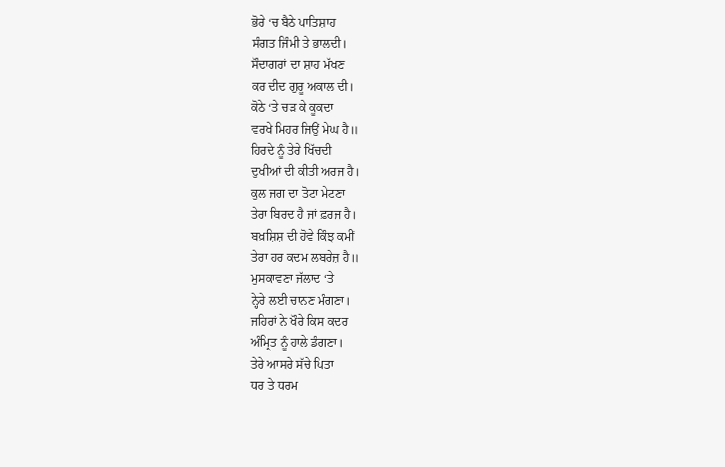ਭੋਰੇ ‘ਚ ਬੈਠੇ ਪਾਤਿਸ਼ਾਹ
ਸੰਗਤ ਜਿੰਮੀ ਤੇ ਭਾਲਦੀ।
ਸੌਦਾਗਰਾਂ ਦਾ ਸ਼ਾਹ ਮੱਖਣ
ਕਰ ਦੀਦ ਗੁਰੂ ਅਕਾਲ ਦੀ।
ਕੋਠੇ ‘ਤੇ ਚੜ ਕੇ ਕੂਕਦਾ
ਵਰਖੇ ਮਿਹਰ ਜਿਉਂ ਮੇਘ ਹੈ॥
ਹਿਰਦੇ ਨੂੰ ਤੇਰੇ ਖਿੱਚਦੀ
ਦੁਖੀਆਂ ਦੀ ਕੀਤੀ ਅਰਜ ਹੈ।
ਕੁਲ ਜਗ ਦਾ ਤੋਟਾ ਮੇਟਣਾ
ਤੇਰਾ ਬਿਰਦ ਹੈ ਜਾਂ ਫ਼ਰਜ ਹੈ।
ਬਖ਼ਸ਼ਿਸ਼ ਦੀ ਹੋਵੇ ਕਿੰਝ ਕਮੀਂ
ਤੇਰਾ ਹਰ ਕਦਮ ਲਬਰੇਜ਼ ਹੈ॥
ਮੁਸਕਾਵਣਾ ਜੱਲਾਦ ‘ਤੇ
ਨ੍ਹੇਰੇ ਲਈ ਚਾਨਣ ਮੰਗਣਾ।
ਜਹਿਰਾਂ ਨੇ ਖੌਰੇ ਕਿਸ ਕਦਰ
ਅੰਮ੍ਰਿਤ ਨੂੰ ਹਾਲੇ ਡੰਗਣਾ।
ਤੇਰੇ ਆਸਰੇ ਸੱਚੇ ਪਿਤਾ
ਧਰ ਤੇ ਧਰਮ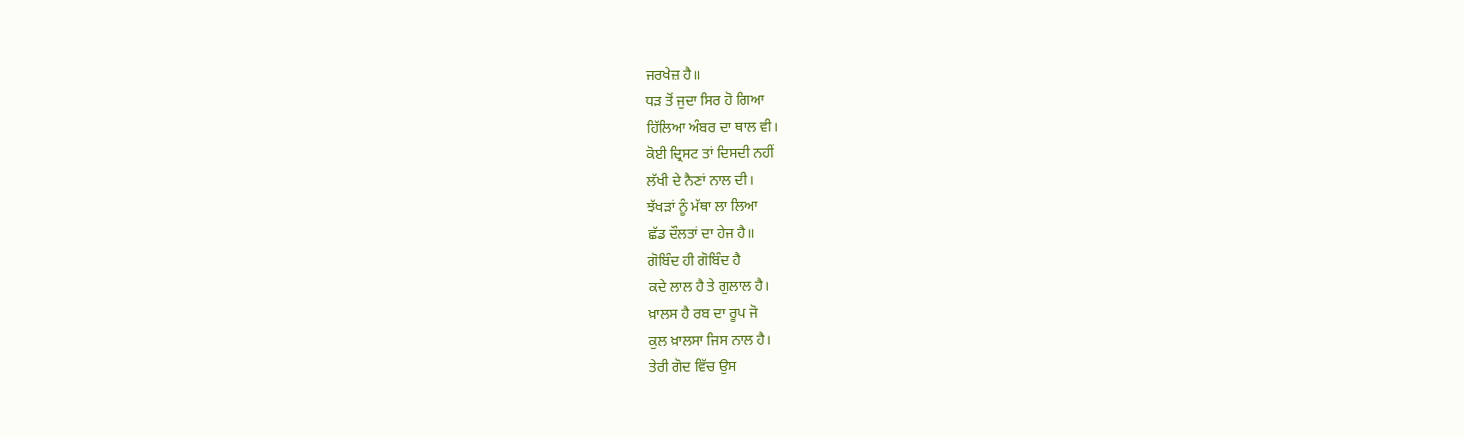ਜਰਖੇਜ਼ ਹੈ॥
ਧੜ ਤੋਂ ਜੁਦਾ ਸਿਰ ਹੋ ਗਿਆ
ਹਿੱਲਿਆ ਅੰਬਰ ਦਾ ਥਾਲ ਵੀ।
ਕੋਈ ਦ੍ਰਿਸਟ ਤਾਂ ਦਿਸਦੀ ਨਹੀਂ
ਲੱਖੀ ਦੇ ਨੈਣਾਂ ਨਾਲ ਦੀ।
ਝੱਖੜਾਂ ਨੂੰ ਮੱਥਾ ਲਾ ਲਿਆ
ਛੱਡ ਦੌਲਤਾਂ ਦਾ ਹੇਜ ਹੈ॥
ਗੋਬਿੰਦ ਹੀ ਗੋਬਿੰਦ ਹੈ
ਕਦੇ ਲਾਲ ਹੈ ਤੇ ਗੁਲਾਲ ਹੈ।
ਖ਼ਾਲਸ ਹੈ ਰਬ ਦਾ ਰੂਪ ਜੋ
ਕੁਲ ਖ਼ਾਲਸਾ ਜਿਸ ਨਾਲ ਹੈ।
ਤੇਰੀ ਗੋਦ ਵਿੱਚ ਉਸ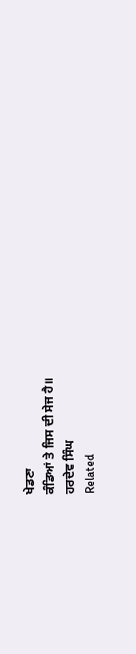ਖੇਡਣਾ
ਕੰਡਿਆਂ ਤੇ ਜਿਸ ਦੀ ਸੇਜ ਹੈ॥
ਹਰਦੇਵ ਸਿੰਘ
Related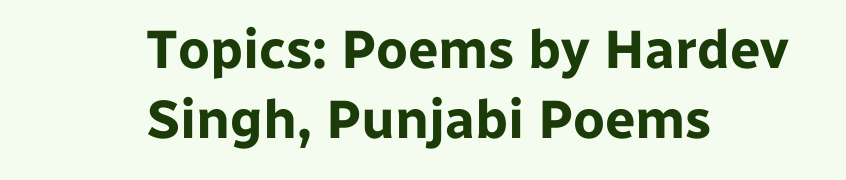Topics: Poems by Hardev Singh, Punjabi Poems